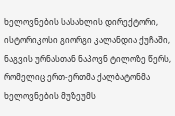ხელოვნების სასახლის დირექტორი, ისტორიკოსი გიორგი კალანდია ქუჩაში, ნაგვის ურნასთან ნაპოვნ ტილოზე წერს, რომელიც ერთ-ერთმა ქალბატონმა ხელოვნების მუზეუმს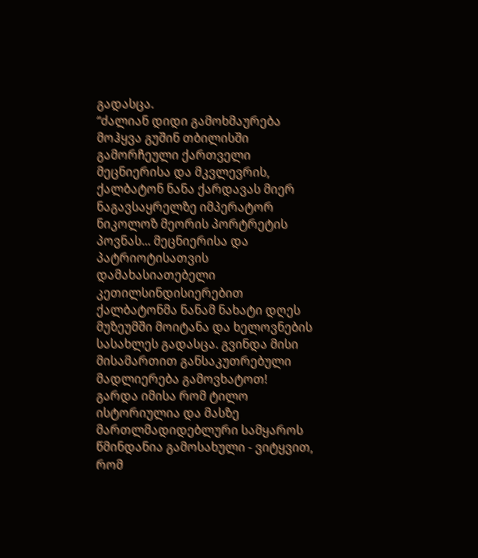გადასცა.
“ძალიან დიდი გამოხმაურება მოჰყვა გუშინ თბილისში გამორჩეული ქართველი მეცნიერისა და მკვლევრის, ქალბატონ ნანა ქარდავას მიერ ნაგავსაყრელზე იმპერატორ ნიკოლოზ მეორის პორტრეტის პოვნას... მეცნიერისა და პატრიოტისათვის დამახასიათებელი კეთილსინდისიერებით ქალბატონმა ნანამ ნახატი დღეს მუზეუმში მოიტანა და ხელოვნების სასახლეს გადასცა. გვინდა მისი მისამართით განსაკუთრებული მადლიერება გამოვხატოთ!
გარდა იმისა რომ ტილო ისტორიულია და მასზე მართლმადიდებლური სამყაროს წმინდანია გამოსახული - ვიტყვით, რომ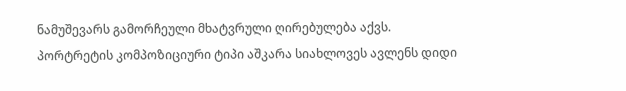ნამუშევარს გამორჩეული მხატვრული ღირებულება აქვს. პორტრეტის კომპოზიციური ტიპი აშკარა სიახლოვეს ავლენს დიდი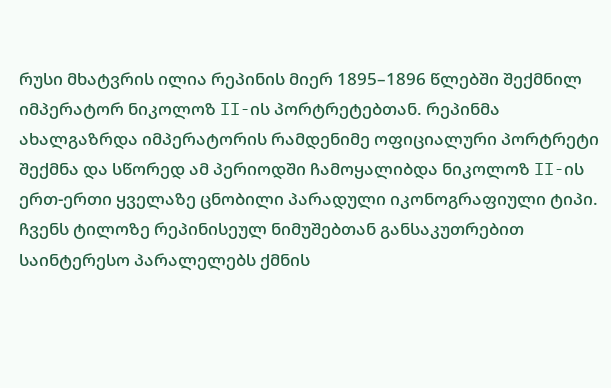რუსი მხატვრის ილია რეპინის მიერ 1895–1896 წლებში შექმნილ იმპერატორ ნიკოლოზ II-ის პორტრეტებთან. რეპინმა ახალგაზრდა იმპერატორის რამდენიმე ოფიციალური პორტრეტი შექმნა და სწორედ ამ პერიოდში ჩამოყალიბდა ნიკოლოზ II-ის ერთ-ერთი ყველაზე ცნობილი პარადული იკონოგრაფიული ტიპი.
ჩვენს ტილოზე რეპინისეულ ნიმუშებთან განსაკუთრებით საინტერესო პარალელებს ქმნის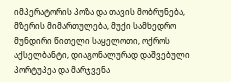იმპერატორის პოზა და თავის მობრუნება, მზერის მიმართულება, მუქი სამხედრო მუნდირი წითელი საყელოთი, ოქროს აქსელბანტი, დიაგონალურად დაშვებული პორტუპეა და მარჯვენა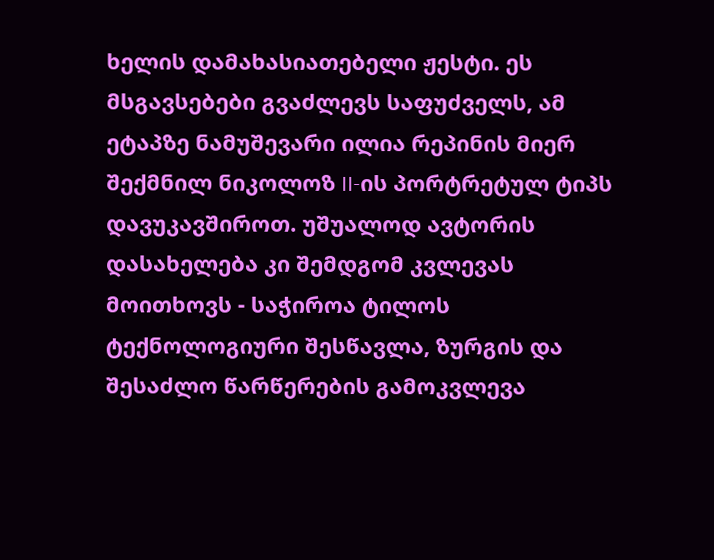ხელის დამახასიათებელი ჟესტი. ეს მსგავსებები გვაძლევს საფუძველს, ამ ეტაპზე ნამუშევარი ილია რეპინის მიერ შექმნილ ნიკოლოზ II-ის პორტრეტულ ტიპს დავუკავშიროთ. უშუალოდ ავტორის დასახელება კი შემდგომ კვლევას მოითხოვს - საჭიროა ტილოს ტექნოლოგიური შესწავლა, ზურგის და შესაძლო წარწერების გამოკვლევა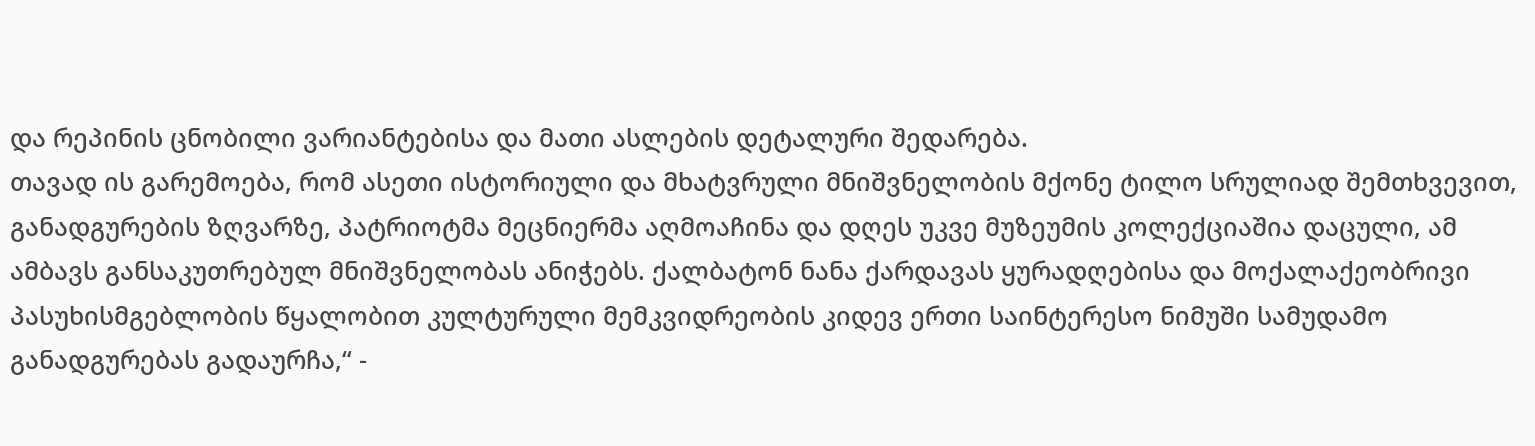და რეპინის ცნობილი ვარიანტებისა და მათი ასლების დეტალური შედარება.
თავად ის გარემოება, რომ ასეთი ისტორიული და მხატვრული მნიშვნელობის მქონე ტილო სრულიად შემთხვევით, განადგურების ზღვარზე, პატრიოტმა მეცნიერმა აღმოაჩინა და დღეს უკვე მუზეუმის კოლექციაშია დაცული, ამ ამბავს განსაკუთრებულ მნიშვნელობას ანიჭებს. ქალბატონ ნანა ქარდავას ყურადღებისა და მოქალაქეობრივი პასუხისმგებლობის წყალობით კულტურული მემკვიდრეობის კიდევ ერთი საინტერესო ნიმუში სამუდამო განადგურებას გადაურჩა,“ -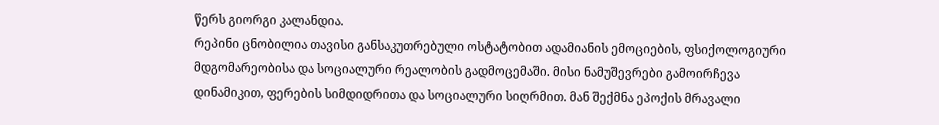წერს გიორგი კალანდია.
რეპინი ცნობილია თავისი განსაკუთრებული ოსტატობით ადამიანის ემოციების, ფსიქოლოგიური მდგომარეობისა და სოციალური რეალობის გადმოცემაში. მისი ნამუშევრები გამოირჩევა დინამიკით, ფერების სიმდიდრითა და სოციალური სიღრმით. მან შექმნა ეპოქის მრავალი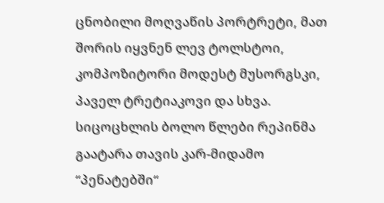ცნობილი მოღვაწის პორტრეტი, მათ შორის იყვნენ ლევ ტოლსტოი, კომპოზიტორი მოდესტ მუსორგსკი, პაველ ტრეტიაკოვი და სხვა.
სიცოცხლის ბოლო წლები რეპინმა გაატარა თავის კარ-მიდამო “პენატებში“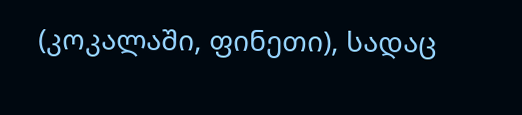(კოკალაში, ფინეთი), სადაც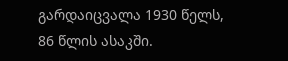გარდაიცვალა 1930 წელს, 86 წლის ასაკში.